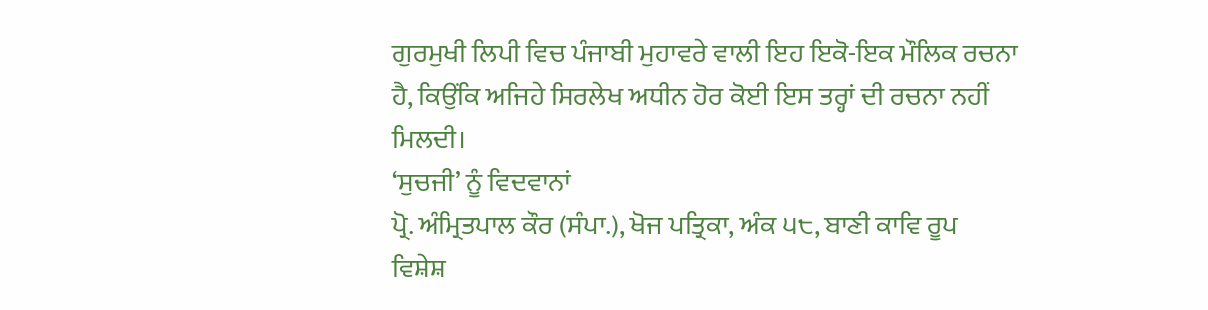ਗੁਰਮੁਖੀ ਲਿਪੀ ਵਿਚ ਪੰਜਾਬੀ ਮੁਹਾਵਰੇ ਵਾਲੀ ਇਹ ਇਕੋ-ਇਕ ਮੌਲਿਕ ਰਚਨਾ ਹੈ, ਕਿਉਂਕਿ ਅਜਿਹੇ ਸਿਰਲੇਖ ਅਧੀਨ ਹੋਰ ਕੋਈ ਇਸ ਤਰ੍ਹਾਂ ਦੀ ਰਚਨਾ ਨਹੀਂ ਮਿਲਦੀ।
‘ਸੁਚਜੀ’ ਨੂੰ ਵਿਦਵਾਨਾਂ
ਪ੍ਰੋ. ਅੰਮ੍ਰਿਤਪਾਲ ਕੌਰ (ਸੰਪਾ.), ਖੋਜ ਪਤ੍ਰਿਕਾ, ਅੰਕ ੫੮, ਬਾਣੀ ਕਾਵਿ ਰੂਪ ਵਿਸ਼ੇਸ਼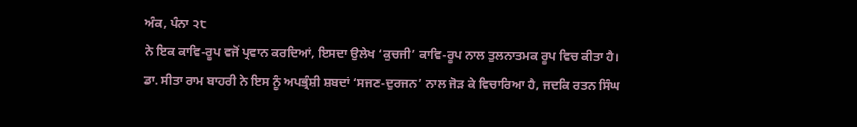ਅੰਕ, ਪੰਨਾ ੨੮
ਨੇ ਇਕ ਕਾਵਿ-ਰੂਪ ਵਜੋਂ ਪ੍ਰਵਾਨ ਕਰਦਿਆਂ, ਇਸਦਾ ਉਲੇਖ ‘ਕੁਚਜੀ’ ਕਾਵਿ-ਰੂਪ ਨਾਲ ਤੁਲਨਾਤਮਕ ਰੂਪ ਵਿਚ ਕੀਤਾ ਹੈ। ਡਾ. ਸੀਤਾ ਰਾਮ ਬਾਹਰੀ ਨੇ ਇਸ ਨੂੰ ਅਪਭ੍ਰੰਸ਼ੀ ਸ਼ਬਦਾਂ ‘ਸਜਣ-ਦੁਰਜਨ’ ਨਾਲ ਜੋੜ ਕੇ ਵਿਚਾਰਿਆ ਹੈ, ਜਦਕਿ ਰਤਨ ਸਿੰਘ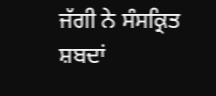ਜੱਗੀ ਨੇ ਸੰਸਕ੍ਰਿਤ ਸ਼ਬਦਾਂ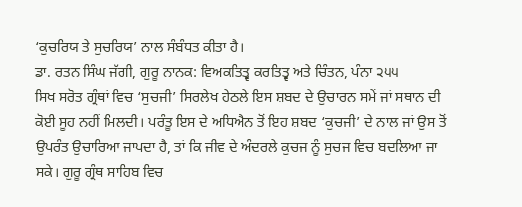‘ਕੁਚਰਿਯ ਤੇ ਸੁਚਰਿਯ’ ਨਾਲ ਸੰਬੰਧਤ ਕੀਤਾ ਹੈ।
ਡਾ. ਰਤਨ ਸਿੰਘ ਜੱਗੀ, ਗੁਰੂ ਨਾਨਕ: ਵਿਅਕਤਿਤ੍ਵ ਕਰਤਿਤ੍ਵ ਅਤੇ ਚਿੰਤਨ, ਪੰਨਾ ੨੫੫
ਸਿਖ ਸਰੋਤ ਗ੍ਰੰਥਾਂ ਵਿਚ ‘ਸੁਚਜੀ’ ਸਿਰਲੇਖ ਹੇਠਲੇ ਇਸ ਸ਼ਬਦ ਦੇ ਉਚਾਰਨ ਸਮੇਂ ਜਾਂ ਸਥਾਨ ਦੀ ਕੋਈ ਸੂਹ ਨਹੀਂ ਮਿਲਦੀ। ਪਰੰਤੂ ਇਸ ਦੇ ਅਧਿਐਨ ਤੋਂ ਇਹ ਸ਼ਬਦ ‘ਕੁਚਜੀ’ ਦੇ ਨਾਲ ਜਾਂ ਉਸ ਤੋਂ ਉਪਰੰਤ ਉਚਾਰਿਆ ਜਾਪਦਾ ਹੈ, ਤਾਂ ਕਿ ਜੀਵ ਦੇ ਅੰਦਰਲੇ ਕੁਚਜ ਨੂੰ ਸੁਚਜ ਵਿਚ ਬਦਲਿਆ ਜਾ ਸਕੇ। ਗੁਰੂ ਗ੍ਰੰਥ ਸਾਹਿਬ ਵਿਚ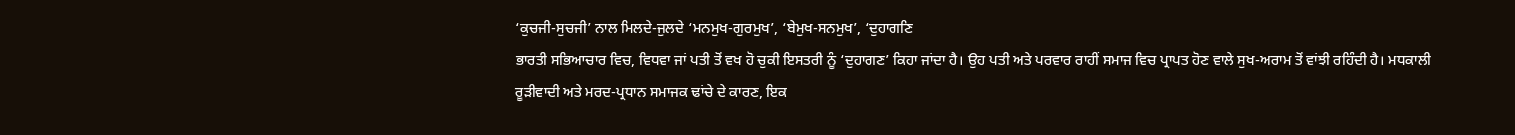‘ਕੁਚਜੀ-ਸੁਚਜੀ’ ਨਾਲ ਮਿਲਦੇ-ਜੁਲਦੇ ‘ਮਨਮੁਖ-ਗੁਰਮੁਖ’, ‘ਬੇਮੁਖ-ਸਨਮੁਖ’, ‘ਦੁਹਾਗਣਿ
ਭਾਰਤੀ ਸਭਿਆਚਾਰ ਵਿਚ, ਵਿਧਵਾ ਜਾਂ ਪਤੀ ਤੋਂ ਵਖ ਹੋ ਚੁਕੀ ਇਸਤਰੀ ਨੂੰ ‘ਦੁਹਾਗਣ’ ਕਿਹਾ ਜਾਂਦਾ ਹੈ। ਉਹ ਪਤੀ ਅਤੇ ਪਰਵਾਰ ਰਾਹੀਂ ਸਮਾਜ ਵਿਚ ਪ੍ਰਾਪਤ ਹੋਣ ਵਾਲੇ ਸੁਖ-ਅਰਾਮ ਤੋਂ ਵਾਂਝੀ ਰਹਿੰਦੀ ਹੈ। ਮਧਕਾਲੀ ਰੂੜੀਵਾਦੀ ਅਤੇ ਮਰਦ-ਪ੍ਰਧਾਨ ਸਮਾਜਕ ਢਾਂਚੇ ਦੇ ਕਾਰਣ, ਇਕ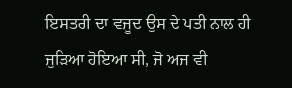ਇਸਤਰੀ ਦਾ ਵਜੂਦ ਉਸ ਦੇ ਪਤੀ ਨਾਲ ਹੀ ਜੁੜਿਆ ਹੋਇਆ ਸੀ, ਜੋ ਅਜ ਵੀ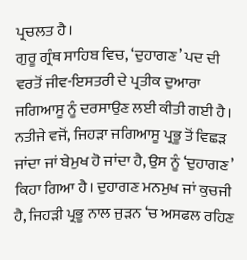ਪ੍ਰਚਲਤ ਹੈ।
ਗੁਰੂ ਗ੍ਰੰਥ ਸਾਹਿਬ ਵਿਚ, ‘ਦੁਹਾਗਣ’ ਪਦ ਦੀ ਵਰਤੋਂ ਜੀਵ-ਇਸਤਰੀ ਦੇ ਪ੍ਰਤੀਕ ਦੁਆਰਾ ਜਗਿਆਸੂ ਨੂੰ ਦਰਸਾਉਣ ਲਈ ਕੀਤੀ ਗਈ ਹੈ। ਨਤੀਜੇ ਵਜੋਂ, ਜਿਹੜਾ ਜਗਿਆਸੂ ਪ੍ਰਭੂ ਤੋਂ ਵਿਛੜ ਜਾਂਦਾ ਜਾਂ ਬੇਮੁਖ ਹੋ ਜਾਂਦਾ ਹੈ, ਉਸ ਨੂੰ ‘ਦੁਹਾਗਣ’ ਕਿਹਾ ਗਿਆ ਹੈ। ਦੁਹਾਗਣ ਮਨਮੁਖ ਜਾਂ ਕੁਚਜੀ ਹੈ, ਜਿਹੜੀ ਪ੍ਰਭੂ ਨਾਲ ਜੁੜਨ ‘ਚ ਅਸਫਲ ਰਹਿਣ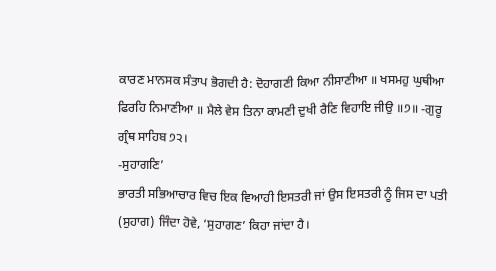ਕਾਰਣ ਮਾਨਸਕ ਸੰਤਾਪ ਭੋਗਦੀ ਹੈ: ਦੋਹਾਗਣੀ ਕਿਆ ਨੀਸਾਣੀਆ ॥ ਖਸਮਹੁ ਘੁਥੀਆ ਫਿਰਹਿ ਨਿਮਾਣੀਆ ॥ ਮੈਲੇ ਵੇਸ ਤਿਨਾ ਕਾਮਣੀ ਦੁਖੀ ਰੈਣਿ ਵਿਹਾਇ ਜੀਉ ॥੭॥ -ਗੁਰੂ ਗ੍ਰੰਥ ਸਾਹਿਬ ੭੨।
-ਸੁਹਾਗਣਿ’
ਭਾਰਤੀ ਸਭਿਆਚਾਰ ਵਿਚ ਇਕ ਵਿਆਹੀ ਇਸਤਰੀ ਜਾਂ ਉਸ ਇਸਤਰੀ ਨੂੰ ਜਿਸ ਦਾ ਪਤੀ (ਸੁਹਾਗ) ਜਿੰਦਾ ਹੋਵੇ, ‘ਸੁਹਾਗਣ’ ਕਿਹਾ ਜਾਂਦਾ ਹੈ।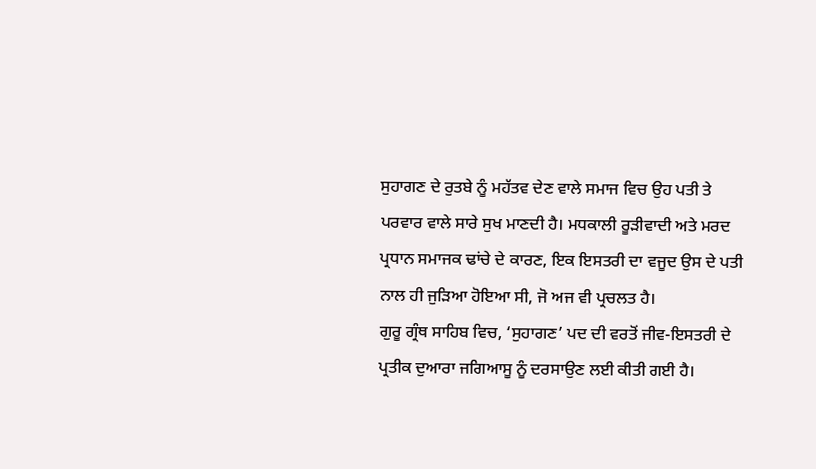ਸੁਹਾਗਣ ਦੇ ਰੁਤਬੇ ਨੂੰ ਮਹੱਤਵ ਦੇਣ ਵਾਲੇ ਸਮਾਜ ਵਿਚ ਉਹ ਪਤੀ ਤੇ ਪਰਵਾਰ ਵਾਲੇ ਸਾਰੇ ਸੁਖ ਮਾਣਦੀ ਹੈ। ਮਧਕਾਲੀ ਰੂੜੀਵਾਦੀ ਅਤੇ ਮਰਦ ਪ੍ਰਧਾਨ ਸਮਾਜਕ ਢਾਂਚੇ ਦੇ ਕਾਰਣ, ਇਕ ਇਸਤਰੀ ਦਾ ਵਜੂਦ ਉਸ ਦੇ ਪਤੀ ਨਾਲ ਹੀ ਜੁੜਿਆ ਹੋਇਆ ਸੀ, ਜੋ ਅਜ ਵੀ ਪ੍ਰਚਲਤ ਹੈ।
ਗੁਰੂ ਗ੍ਰੰਥ ਸਾਹਿਬ ਵਿਚ, ‘ਸੁਹਾਗਣ’ ਪਦ ਦੀ ਵਰਤੋਂ ਜੀਵ-ਇਸਤਰੀ ਦੇ ਪ੍ਰਤੀਕ ਦੁਆਰਾ ਜਗਿਆਸੂ ਨੂੰ ਦਰਸਾਉਣ ਲਈ ਕੀਤੀ ਗਈ ਹੈ।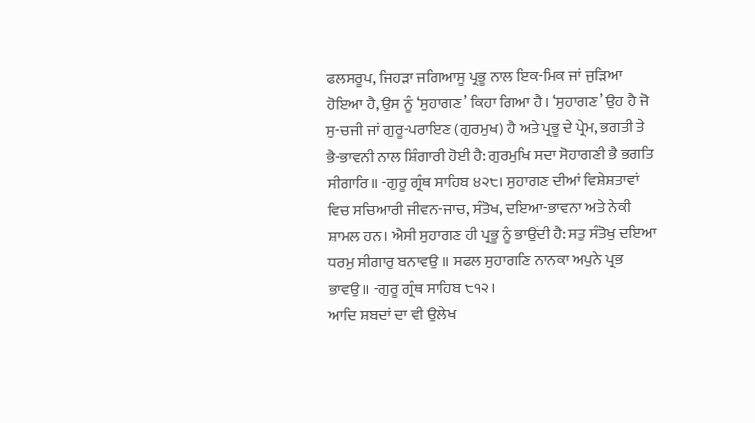ਫਲਸਰੂਪ, ਜਿਹੜਾ ਜਗਿਆਸੂ ਪ੍ਰਭੂ ਨਾਲ ਇਕ-ਮਿਕ ਜਾਂ ਜੁੜਿਆ ਹੋਇਆ ਹੈ, ਉਸ ਨੂੰ ‘ਸੁਹਾਗਣ’ ਕਿਹਾ ਗਿਆ ਹੈ। ‘ਸੁਹਾਗਣ’ ਉਹ ਹੈ ਜੋ ਸੁ-ਚਜੀ ਜਾਂ ਗੁਰੂ-ਪਰਾਇਣ (ਗੁਰਮੁਖ) ਹੈ ਅਤੇ ਪ੍ਰਭੂ ਦੇ ਪ੍ਰੇਮ, ਭਗਤੀ ਤੇ ਭੈ-ਭਾਵਨੀ ਨਾਲ ਸ਼ਿੰਗਾਰੀ ਹੋਈ ਹੈ: ਗੁਰਮੁਖਿ ਸਦਾ ਸੋਹਾਗਣੀ ਭੈ ਭਗਤਿ ਸੀਗਾਰਿ॥ -ਗੁਰੂ ਗ੍ਰੰਥ ਸਾਹਿਬ ੪੨੮। ਸੁਹਾਗਣ ਦੀਆਂ ਵਿਸ਼ੇਸ਼ਤਾਵਾਂ ਵਿਚ ਸਚਿਆਰੀ ਜੀਵਨ-ਜਾਚ, ਸੰਤੋਖ, ਦਇਆ-ਭਾਵਨਾ ਅਤੇ ਨੇਕੀ ਸ਼ਾਮਲ ਹਨ। ਐਸੀ ਸੁਹਾਗਣ ਹੀ ਪ੍ਰਭੂ ਨੂੰ ਭਾਉਂਦੀ ਹੈ: ਸਤੁ ਸੰਤੋਖੁ ਦਇਆ ਧਰਮੁ ਸੀਗਾਰੁ ਬਨਾਵਉ ॥ ਸਫਲ ਸੁਹਾਗਣਿ ਨਾਨਕਾ ਅਪੁਨੇ ਪ੍ਰਭ ਭਾਵਉ॥ -ਗੁਰੂ ਗ੍ਰੰਥ ਸਾਹਿਬ ੮੧੨।
ਆਦਿ ਸ਼ਬਦਾਂ ਦਾ ਵੀ ਉਲੇਖ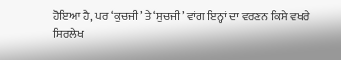ਹੋਇਆ ਹੈ, ਪਰ ‘ਕੁਚਜੀ’ ਤੇ ‘ਸੁਚਜੀ’ ਵਾਂਗ ਇਨ੍ਹਾਂ ਦਾ ਵਰਣਨ ਕਿਸੇ ਵਖਰੇ ਸਿਰਲੇਖ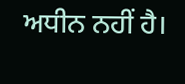ਅਧੀਨ ਨਹੀਂ ਹੈ।